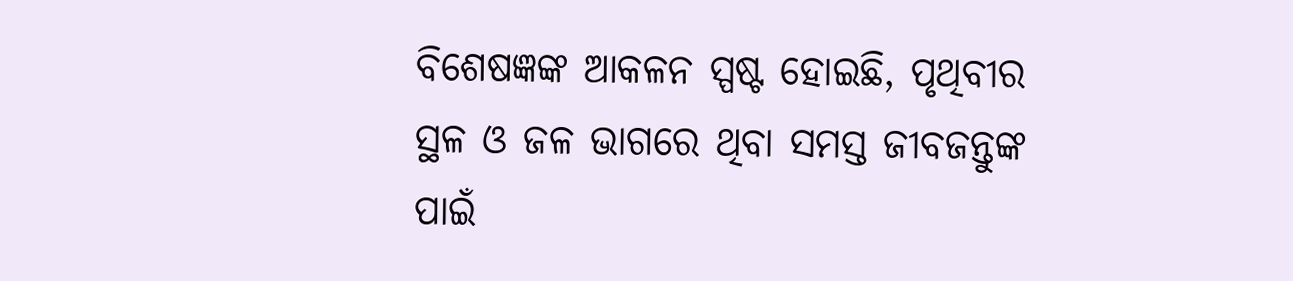ବିଶେଷଜ୍ଞଙ୍କ ଆକଳନ ସ୍ପଷ୍ଟ ହୋଇଛି, ପୃଥିବୀର ସ୍ଥଳ ଓ ଜଳ ଭାଗରେ ଥିବା ସମସ୍ତ ଜୀବଜନ୍ତୁଙ୍କ ପାଇଁ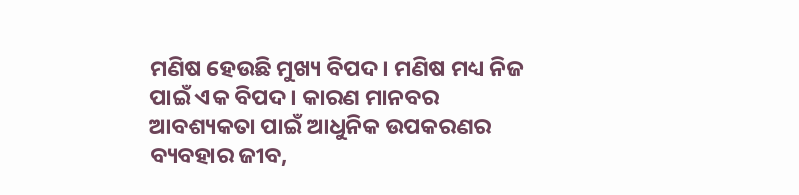ମଣିଷ ହେଉଛି ମୁଖ୍ୟ ବିପଦ। ମଣିଷ ମଧ୍ୟ ନିଜ ପାଇଁ ଏକ ବିପଦ। କାରଣ ମାନବର ଆବଶ୍ୟକତା ପାଇଁ ଆଧୁନିକ ଉପକରଣର ବ୍ୟବହାର ଜୀବ,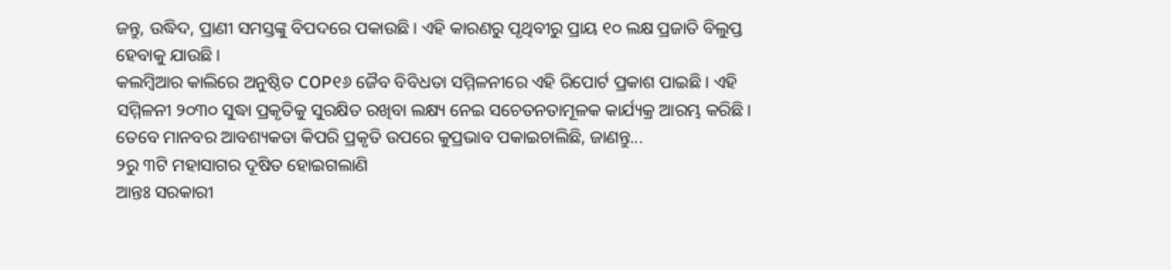ଜନ୍ତୁ, ଉଦ୍ଧିଦ, ପ୍ରାଣୀ ସମସ୍ତଙ୍କୁ ବିପଦରେ ପକାଉଛି। ଏହି କାରଣରୁ ପୃଥିବୀରୁ ପ୍ରାୟ ୧୦ ଲକ୍ଷ ପ୍ରଜାତି ବିଲୁପ୍ତ ହେବାକୁ ଯାଉଛି।
କଲମ୍ବିଆର କାଲିରେ ଅନୁଷ୍ଠିତ COP୧୬ ଜୈବ ବିବିଧତା ସମ୍ମିଳନୀରେ ଏହି ରିପୋର୍ଟ ପ୍ରକାଶ ପାଇଛି। ଏହି ସମ୍ମିଳନୀ ୨୦୩୦ ସୁଦ୍ଧା ପ୍ରକୃତିକୁ ସୁରକ୍ଷିତ ରଖିବା ଲକ୍ଷ୍ୟ ନେଇ ସଚେତନତାମୂଳକ କାର୍ଯ୍ୟକ୍ର ଆରମ୍ଭ କରିଛି। ତେବେ ମାନବର ଆବଶ୍ୟକତା କିପରି ପ୍ରକୃତି ଉପରେ କୁପ୍ରଭାବ ପକାଇଚାଲିଛି, ଜାଣନ୍ତୁ...
୨ରୁ ୩ଟି ମହାସାଗର ଦୂଷିତ ହୋଇଗଲାଣି
ଆନ୍ତଃ ସରକାରୀ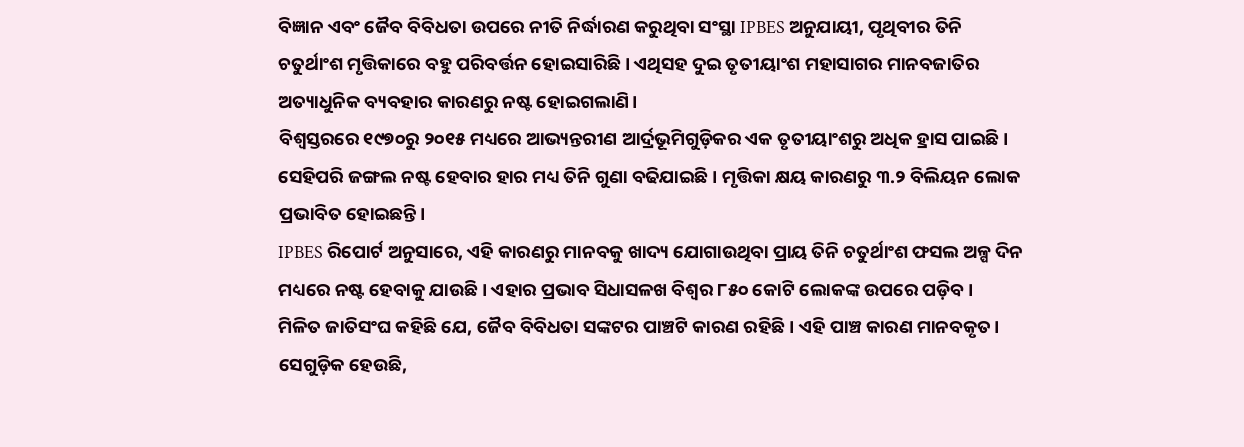ବିଜ୍ଞାନ ଏବଂ ଜୈବ ବିବିଧତା ଉପରେ ନୀତି ନିର୍ଦ୍ଧାରଣ କରୁଥିବା ସଂସ୍ଥା IPBES ଅନୁଯାୟୀ, ପୃଥିବୀର ତିନି ଚତୁର୍ଥାଂଶ ମୃତ୍ତିକାରେ ବହୁ ପରିବର୍ତ୍ତନ ହୋଇସାରିଛି। ଏଥିସହ ଦୁଇ ତୃତୀୟାଂଶ ମହାସାଗର ମାନବଜାତିର ଅତ୍ୟାଧୁନିକ ବ୍ୟବହାର କାରଣରୁ ନଷ୍ଟ ହୋଇଗଲାଣି।
ବିଶ୍ୱସ୍ତରରେ ୧୯୭୦ରୁ ୨୦୧୫ ମଧ୍ୟରେ ଆଭ୍ୟନ୍ତରୀଣ ଆର୍ଦ୍ରଭୂମିଗୁଡ଼ିକର ଏକ ତୃତୀୟାଂଶରୁ ଅଧିକ ହ୍ରାସ ପାଇଛି। ସେହିପରି ଜଙ୍ଗଲ ନଷ୍ଟ ହେବାର ହାର ମଧ୍ୟ ତିନି ଗୁଣା ବଢିଯାଇଛି। ମୃତ୍ତିକା କ୍ଷୟ କାରଣରୁ ୩.୨ ବିଲିୟନ ଲୋକ ପ୍ରଭାବିତ ହୋଇଛନ୍ତି।
IPBES ରିପୋର୍ଟ ଅନୁସାରେ, ଏହି କାରଣରୁ ମାନବକୁ ଖାଦ୍ୟ ଯୋଗାଉଥିବା ପ୍ରାୟ ତିନି ଚତୁର୍ଥାଂଶ ଫସଲ ଅଳ୍ପ ଦିନ ମଧ୍ୟରେ ନଷ୍ଟ ହେବାକୁ ଯାଉଛି। ଏହାର ପ୍ରଭାବ ସିଧାସଳଖ ବିଶ୍ୱର ୮୫୦ କୋଟି ଲୋକଙ୍କ ଉପରେ ପଡ଼ିବ।
ମିଳିତ ଜାତିସଂଘ କହିଛି ଯେ, ଜୈବ ବିବିଧତା ସଙ୍କଟର ପାଞ୍ଚଟି କାରଣ ରହିଛି। ଏହି ପାଞ୍ଚ କାରଣ ମାନବକୃତ। ସେଗୁଡ଼ିକ ହେଉଛି,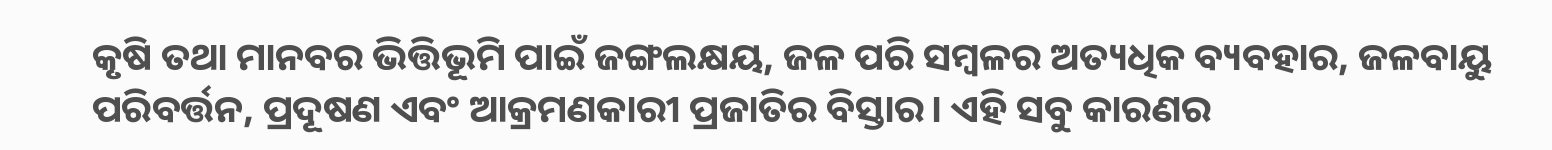କୃଷି ତଥା ମାନବର ଭିତ୍ତିଭୂମି ପାଇଁ ଜଙ୍ଗଲକ୍ଷୟ, ଜଳ ପରି ସମ୍ବଳର ଅତ୍ୟଧିକ ବ୍ୟବହାର, ଜଳବାୟୁ ପରିବର୍ତ୍ତନ, ପ୍ରଦୂଷଣ ଏବଂ ଆକ୍ରମଣକାରୀ ପ୍ରଜାତିର ବିସ୍ତାର। ଏହି ସବୁ କାରଣର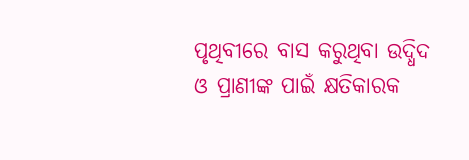ପୃଥିବୀରେ ବାସ କରୁଥିବା ଉଦ୍ଧିଦ ଓ ପ୍ରାଣୀଙ୍କ ପାଇଁ କ୍ଷତିକାରକ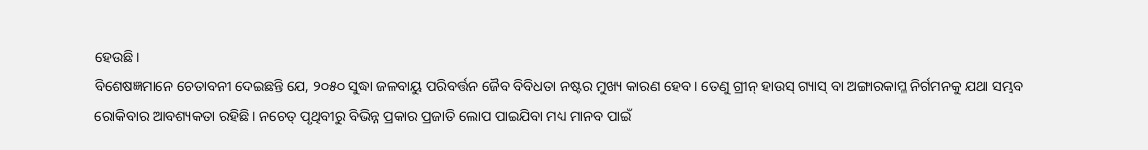ହେଉଛି।
ବିଶେଷଜ୍ଞମାନେ ଚେତାବନୀ ଦେଇଛନ୍ତି ଯେ, ୨୦୫୦ ସୁଦ୍ଧା ଜଳବାୟୁ ପରିବର୍ତ୍ତନ ଜୈବ ବିବିଧତା ନଷ୍ଟର ମୁଖ୍ୟ କାରଣ ହେବ। ତେଣୁ ଗ୍ରୀନ୍ ହାଉସ୍ ଗ୍ୟାସ୍ ବା ଅଙ୍ଗାରକାମ୍ଳ ନିର୍ଗମନକୁ ଯଥା ସମ୍ଭବ ରୋକିବାର ଆବଶ୍ୟକତା ରହିଛି। ନଚେତ୍ ପୃଥିବୀରୁ ବିଭିନ୍ନ ପ୍ରକାର ପ୍ରଜାତି ଲୋପ ପାଇଯିବା ମଧ୍ୟ ମାନବ ପାଇଁ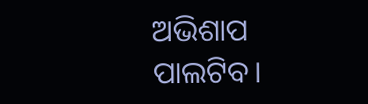ଅଭିଶାପ ପାଲଟିବ।